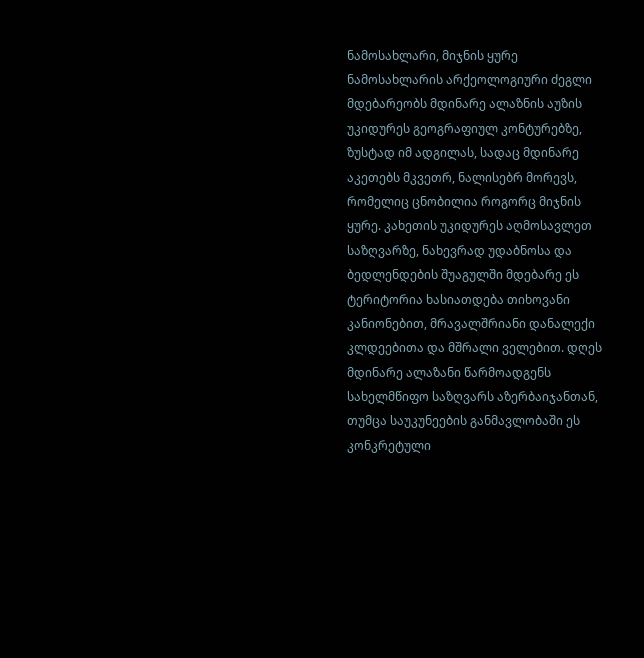ნამოსახლარი, მიჯნის ყურე
ნამოსახლარის არქეოლოგიური ძეგლი მდებარეობს მდინარე ალაზნის აუზის უკიდურეს გეოგრაფიულ კონტურებზე, ზუსტად იმ ადგილას, სადაც მდინარე აკეთებს მკვეთრ, ნალისებრ მორევს, რომელიც ცნობილია როგორც მიჯნის ყურე. კახეთის უკიდურეს აღმოსავლეთ საზღვარზე, ნახევრად უდაბნოსა და ბედლენდების შუაგულში მდებარე ეს ტერიტორია ხასიათდება თიხოვანი კანიონებით, მრავალშრიანი დანალექი კლდეებითა და მშრალი ველებით. დღეს მდინარე ალაზანი წარმოადგენს სახელმწიფო საზღვარს აზერბაიჯანთან, თუმცა საუკუნეების განმავლობაში ეს კონკრეტული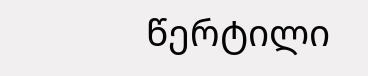წერტილი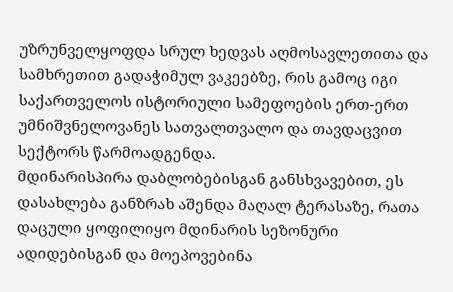უზრუნველყოფდა სრულ ხედვას აღმოსავლეთითა და სამხრეთით გადაჭიმულ ვაკეებზე, რის გამოც იგი საქართველოს ისტორიული სამეფოების ერთ-ერთ უმნიშვნელოვანეს სათვალთვალო და თავდაცვით სექტორს წარმოადგენდა.
მდინარისპირა დაბლობებისგან განსხვავებით, ეს დასახლება განზრახ აშენდა მაღალ ტერასაზე, რათა დაცული ყოფილიყო მდინარის სეზონური ადიდებისგან და მოეპოვებინა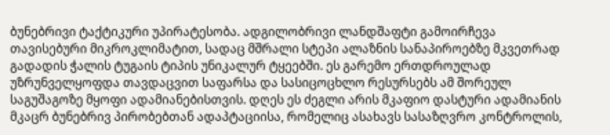ბუნებრივი ტაქტიკური უპირატესობა. ადგილობრივი ლანდშაფტი გამოირჩევა თავისებური მიკროკლიმატით, სადაც მშრალი სტეპი ალაზნის სანაპიროებზე მკვეთრად გადადის ჭალის ტუგაის ტიპის უნიკალურ ტყეებში. ეს გარემო ერთდროულად უზრუნველყოფდა თავდაცვით საფარსა და სასიცოცხლო რესურსებს ამ შორეულ საგუშაგოზე მყოფი ადამიანებისთვის. დღეს ეს ძეგლი არის მკაფიო დასტური ადამიანის მკაცრ ბუნებრივ პირობებთან ადაპტაციისა, რომელიც ასახავს სასაზღვრო კონტროლის,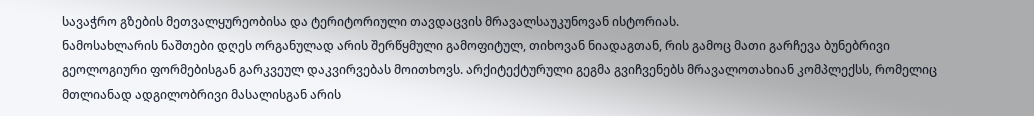სავაჭრო გზების მეთვალყურეობისა და ტერიტორიული თავდაცვის მრავალსაუკუნოვან ისტორიას.
ნამოსახლარის ნაშთები დღეს ორგანულად არის შერწყმული გამოფიტულ, თიხოვან ნიადაგთან, რის გამოც მათი გარჩევა ბუნებრივი გეოლოგიური ფორმებისგან გარკვეულ დაკვირვებას მოითხოვს. არქიტექტურული გეგმა გვიჩვენებს მრავალოთახიან კომპლექსს, რომელიც მთლიანად ადგილობრივი მასალისგან არის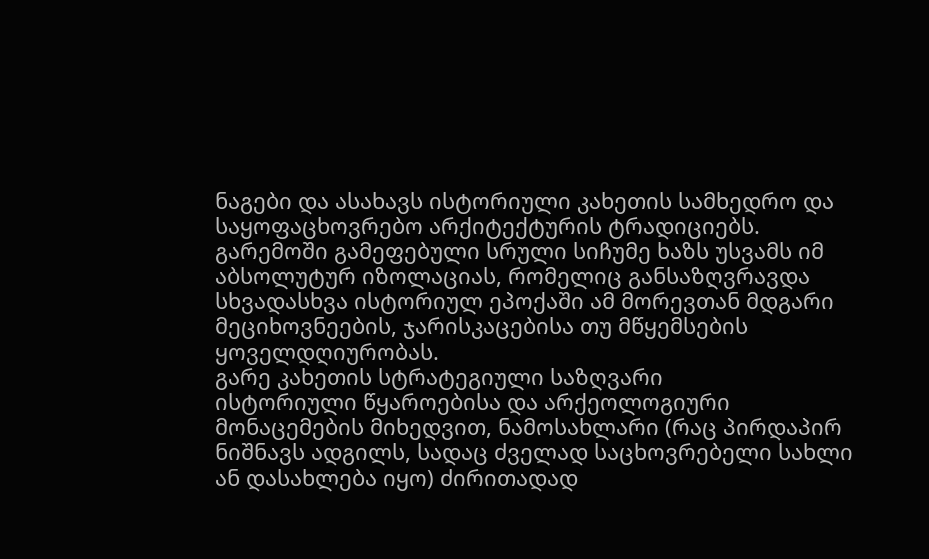ნაგები და ასახავს ისტორიული კახეთის სამხედრო და საყოფაცხოვრებო არქიტექტურის ტრადიციებს. გარემოში გამეფებული სრული სიჩუმე ხაზს უსვამს იმ აბსოლუტურ იზოლაციას, რომელიც განსაზღვრავდა სხვადასხვა ისტორიულ ეპოქაში ამ მორევთან მდგარი მეციხოვნეების, ჯარისკაცებისა თუ მწყემსების ყოველდღიურობას.
გარე კახეთის სტრატეგიული საზღვარი
ისტორიული წყაროებისა და არქეოლოგიური მონაცემების მიხედვით, ნამოსახლარი (რაც პირდაპირ ნიშნავს ადგილს, სადაც ძველად საცხოვრებელი სახლი ან დასახლება იყო) ძირითადად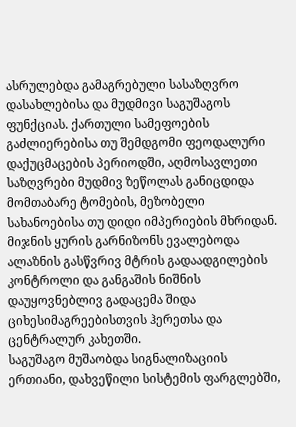ასრულებდა გამაგრებული სასაზღვრო დასახლებისა და მუდმივი საგუშაგოს ფუნქციას. ქართული სამეფოების გაძლიერებისა თუ შემდგომი ფეოდალური დაქუცმაცების პერიოდში, აღმოსავლეთი საზღვრები მუდმივ ზეწოლას განიცდიდა მომთაბარე ტომების, მეზობელი სახანოებისა თუ დიდი იმპერიების მხრიდან. მიჯნის ყურის გარნიზონს ევალებოდა ალაზნის გასწვრივ მტრის გადაადგილების კონტროლი და განგაშის ნიშნის დაუყოვნებლივ გადაცემა შიდა ციხესიმაგრეებისთვის ჰერეთსა და ცენტრალურ კახეთში.
საგუშაგო მუშაობდა სიგნალიზაციის ერთიანი, დახვეწილი სისტემის ფარგლებში,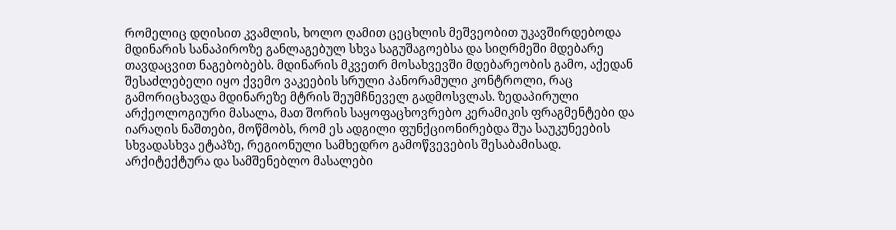რომელიც დღისით კვამლის, ხოლო ღამით ცეცხლის მეშვეობით უკავშირდებოდა მდინარის სანაპიროზე განლაგებულ სხვა საგუშაგოებსა და სიღრმეში მდებარე თავდაცვით ნაგებობებს. მდინარის მკვეთრ მოსახვევში მდებარეობის გამო, აქედან შესაძლებელი იყო ქვემო ვაკეების სრული პანორამული კონტროლი, რაც გამორიცხავდა მდინარეზე მტრის შეუმჩნეველ გადმოსვლას. ზედაპირული არქეოლოგიური მასალა, მათ შორის საყოფაცხოვრებო კერამიკის ფრაგმენტები და იარაღის ნაშთები, მოწმობს, რომ ეს ადგილი ფუნქციონირებდა შუა საუკუნეების სხვადასხვა ეტაპზე, რეგიონული სამხედრო გამოწვევების შესაბამისად.
არქიტექტურა და სამშენებლო მასალები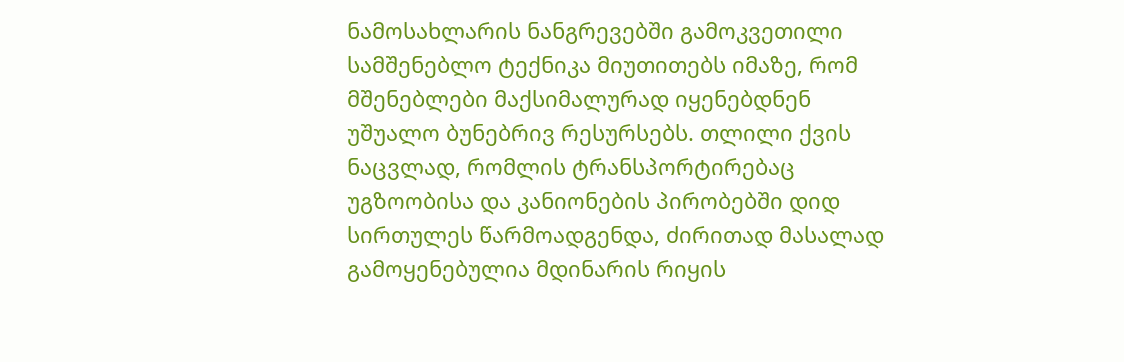ნამოსახლარის ნანგრევებში გამოკვეთილი სამშენებლო ტექნიკა მიუთითებს იმაზე, რომ მშენებლები მაქსიმალურად იყენებდნენ უშუალო ბუნებრივ რესურსებს. თლილი ქვის ნაცვლად, რომლის ტრანსპორტირებაც უგზოობისა და კანიონების პირობებში დიდ სირთულეს წარმოადგენდა, ძირითად მასალად გამოყენებულია მდინარის რიყის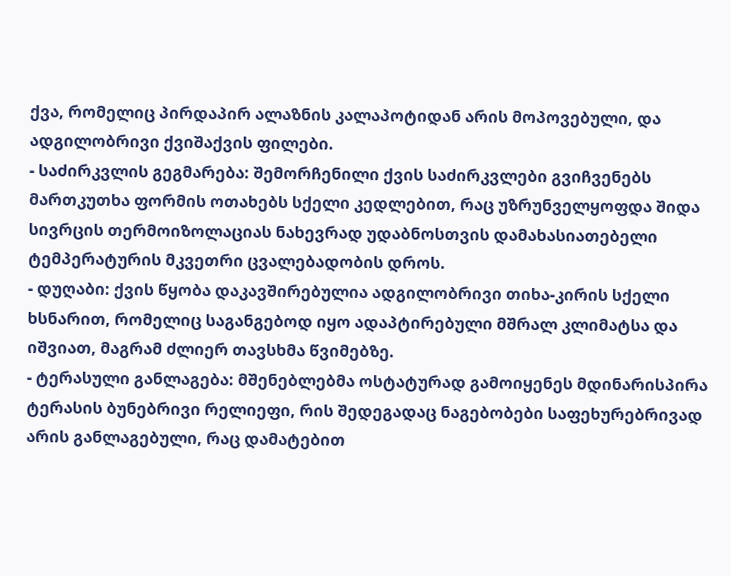ქვა, რომელიც პირდაპირ ალაზნის კალაპოტიდან არის მოპოვებული, და ადგილობრივი ქვიშაქვის ფილები.
- საძირკვლის გეგმარება: შემორჩენილი ქვის საძირკვლები გვიჩვენებს მართკუთხა ფორმის ოთახებს სქელი კედლებით, რაც უზრუნველყოფდა შიდა სივრცის თერმოიზოლაციას ნახევრად უდაბნოსთვის დამახასიათებელი ტემპერატურის მკვეთრი ცვალებადობის დროს.
- დუღაბი: ქვის წყობა დაკავშირებულია ადგილობრივი თიხა-კირის სქელი ხსნარით, რომელიც საგანგებოდ იყო ადაპტირებული მშრალ კლიმატსა და იშვიათ, მაგრამ ძლიერ თავსხმა წვიმებზე.
- ტერასული განლაგება: მშენებლებმა ოსტატურად გამოიყენეს მდინარისპირა ტერასის ბუნებრივი რელიეფი, რის შედეგადაც ნაგებობები საფეხურებრივად არის განლაგებული, რაც დამატებით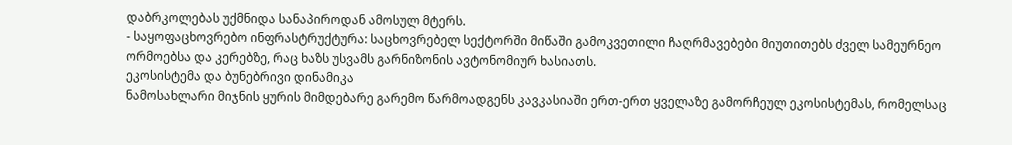დაბრკოლებას უქმნიდა სანაპიროდან ამოსულ მტერს.
- საყოფაცხოვრებო ინფრასტრუქტურა: საცხოვრებელ სექტორში მიწაში გამოკვეთილი ჩაღრმავებები მიუთითებს ძველ სამეურნეო ორმოებსა და კერებზე, რაც ხაზს უსვამს გარნიზონის ავტონომიურ ხასიათს.
ეკოსისტემა და ბუნებრივი დინამიკა
ნამოსახლარი მიჯნის ყურის მიმდებარე გარემო წარმოადგენს კავკასიაში ერთ-ერთ ყველაზე გამორჩეულ ეკოსისტემას, რომელსაც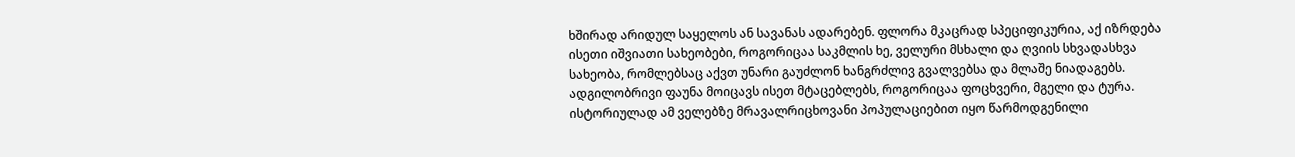ხშირად არიდულ საყელოს ან სავანას ადარებენ. ფლორა მკაცრად სპეციფიკურია, აქ იზრდება ისეთი იშვიათი სახეობები, როგორიცაა საკმლის ხე, ველური მსხალი და ღვიის სხვადასხვა სახეობა, რომლებსაც აქვთ უნარი გაუძლონ ხანგრძლივ გვალვებსა და მლაშე ნიადაგებს.
ადგილობრივი ფაუნა მოიცავს ისეთ მტაცებლებს, როგორიცაა ფოცხვერი, მგელი და ტურა. ისტორიულად ამ ველებზე მრავალრიცხოვანი პოპულაციებით იყო წარმოდგენილი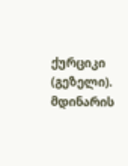ქურციკი (გეზელი). მდინარის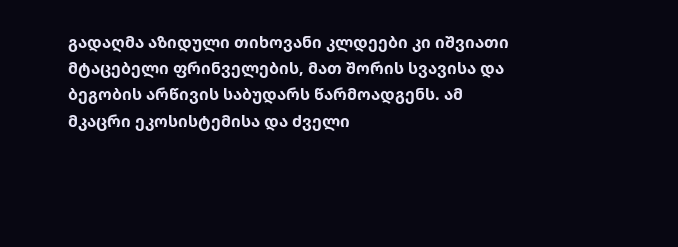გადაღმა აზიდული თიხოვანი კლდეები კი იშვიათი მტაცებელი ფრინველების, მათ შორის სვავისა და ბეგობის არწივის საბუდარს წარმოადგენს. ამ მკაცრი ეკოსისტემისა და ძველი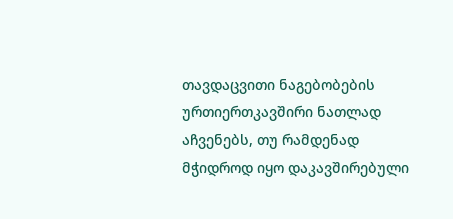თავდაცვითი ნაგებობების ურთიერთკავშირი ნათლად აჩვენებს, თუ რამდენად მჭიდროდ იყო დაკავშირებული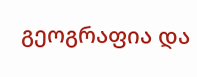გეოგრაფია და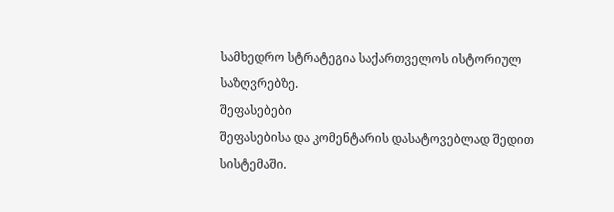სამხედრო სტრატეგია საქართველოს ისტორიულ საზღვრებზე.
შეფასებები
შეფასებისა და კომენტარის დასატოვებლად შედით სისტემაში.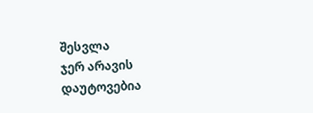შესვლა
ჯერ არავის დაუტოვებია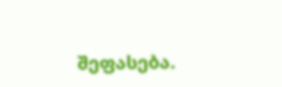შეფასება.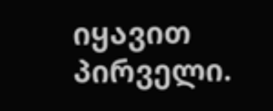იყავით პირველი.